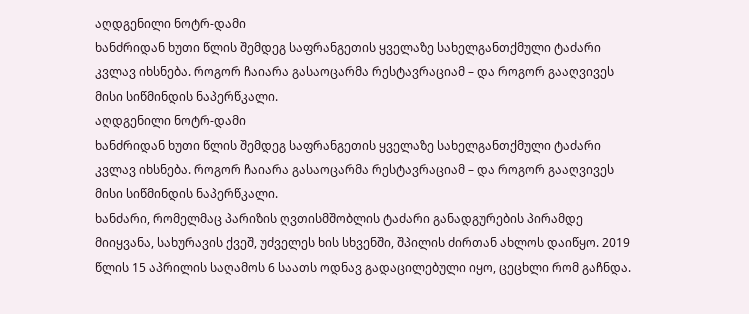აღდგენილი ნოტრ-დამი
ხანძრიდან ხუთი წლის შემდეგ საფრანგეთის ყველაზე სახელგანთქმული ტაძარი კვლავ იხსნება. როგორ ჩაიარა გასაოცარმა რესტავრაციამ – და როგორ გააღვივეს მისი სიწმინდის ნაპერწკალი.
აღდგენილი ნოტრ-დამი
ხანძრიდან ხუთი წლის შემდეგ საფრანგეთის ყველაზე სახელგანთქმული ტაძარი კვლავ იხსნება. როგორ ჩაიარა გასაოცარმა რესტავრაციამ – და როგორ გააღვივეს მისი სიწმინდის ნაპერწკალი.
ხანძარი, რომელმაც პარიზის ღვთისმშობლის ტაძარი განადგურების პირამდე მიიყვანა, სახურავის ქვეშ, უძველეს ხის სხვენში, შპილის ძირთან ახლოს დაიწყო. 2019 წლის 15 აპრილის საღამოს 6 საათს ოდნავ გადაცილებული იყო, ცეცხლი რომ გაჩნდა.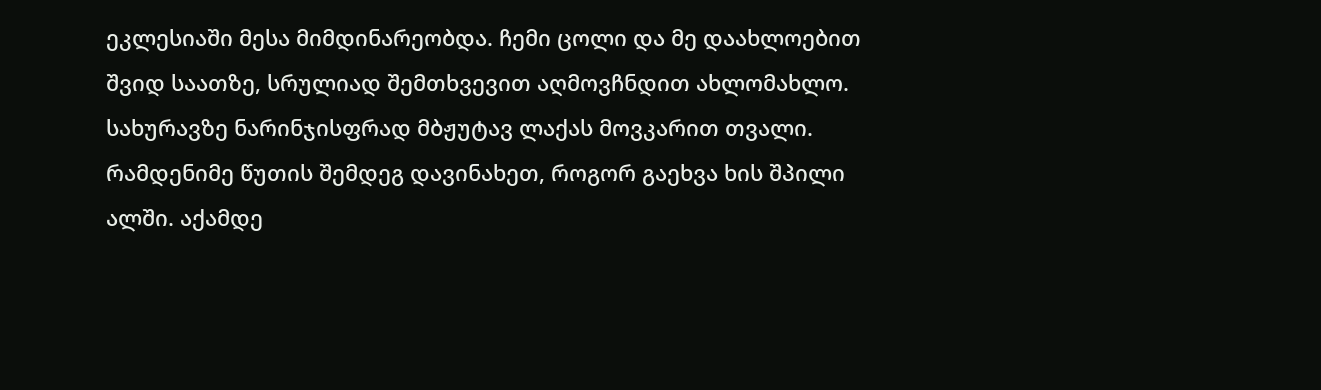ეკლესიაში მესა მიმდინარეობდა. ჩემი ცოლი და მე დაახლოებით შვიდ საათზე, სრულიად შემთხვევით აღმოვჩნდით ახლომახლო. სახურავზე ნარინჯისფრად მბჟუტავ ლაქას მოვკარით თვალი. რამდენიმე წუთის შემდეგ დავინახეთ, როგორ გაეხვა ხის შპილი ალში. აქამდე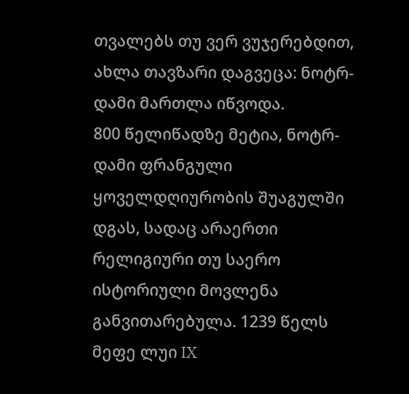თვალებს თუ ვერ ვუჯერებდით, ახლა თავზარი დაგვეცა: ნოტრ-დამი მართლა იწვოდა.
800 წელიწადზე მეტია, ნოტრ-დამი ფრანგული ყოველდღიურობის შუაგულში დგას, სადაც არაერთი რელიგიური თუ საერო ისტორიული მოვლენა განვითარებულა. 1239 წელს მეფე ლუი IX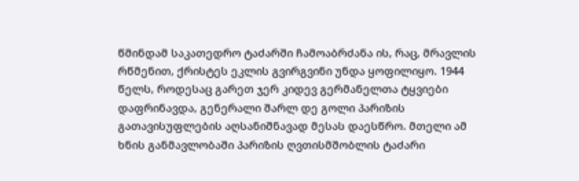წმინდამ საკათედრო ტაძარში ჩამოაბრძანა ის, რაც, მრავლის რწმენით, ქრისტეს ეკლის გვირგვინი უნდა ყოფილიყო. 1944 წელს, როდესაც გარეთ ჯერ კიდევ გერმანელთა ტყვიები დაფრინავდა, გენერალი შარლ დე გოლი პარიზის გათავისუფლების აღსანიშნავად მესას დაესწრო. მთელი ამ ხნის განმავლობაში პარიზის ღვთისმშობლის ტაძარი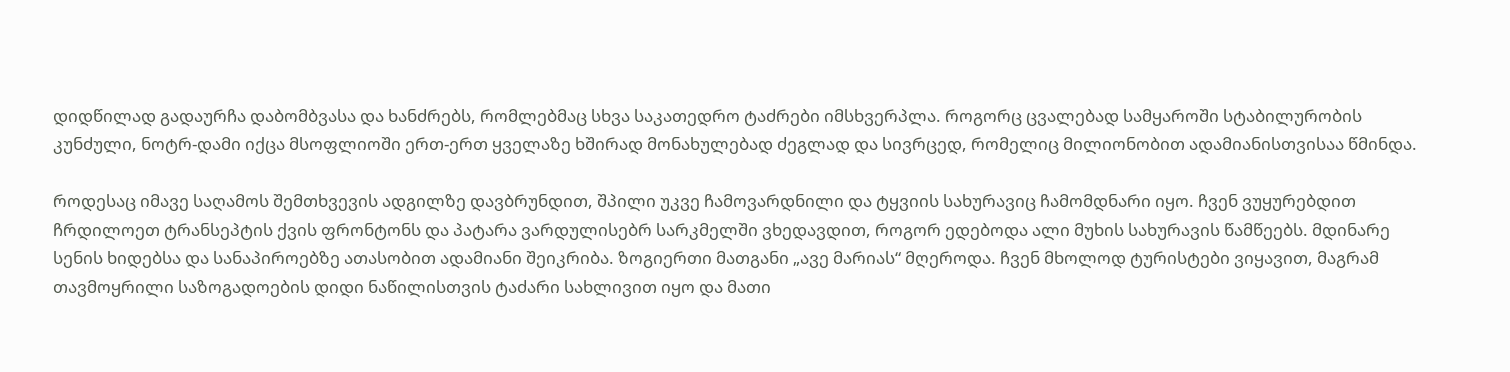დიდწილად გადაურჩა დაბომბვასა და ხანძრებს, რომლებმაც სხვა საკათედრო ტაძრები იმსხვერპლა. როგორც ცვალებად სამყაროში სტაბილურობის კუნძული, ნოტრ-დამი იქცა მსოფლიოში ერთ-ერთ ყველაზე ხშირად მონახულებად ძეგლად და სივრცედ, რომელიც მილიონობით ადამიანისთვისაა წმინდა.

როდესაც იმავე საღამოს შემთხვევის ადგილზე დავბრუნდით, შპილი უკვე ჩამოვარდნილი და ტყვიის სახურავიც ჩამომდნარი იყო. ჩვენ ვუყურებდით ჩრდილოეთ ტრანსეპტის ქვის ფრონტონს და პატარა ვარდულისებრ სარკმელში ვხედავდით, როგორ ედებოდა ალი მუხის სახურავის წამწეებს. მდინარე სენის ხიდებსა და სანაპიროებზე ათასობით ადამიანი შეიკრიბა. ზოგიერთი მათგანი „ავე მარიას“ მღეროდა. ჩვენ მხოლოდ ტურისტები ვიყავით, მაგრამ თავმოყრილი საზოგადოების დიდი ნაწილისთვის ტაძარი სახლივით იყო და მათი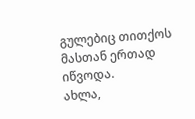გულებიც თითქოს მასთან ერთად იწვოდა.
ახლა,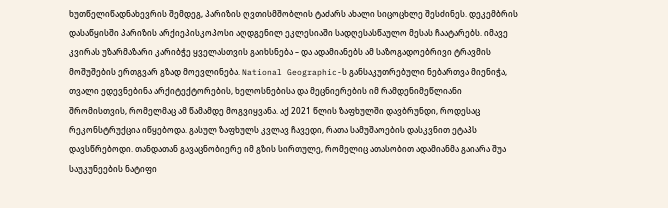ხუთწელიწადნახევრის შემდეგ, პარიზის ღვთისმშობლის ტაძარს ახალი სიცოცხლე შესძინეს. დეკემბრის დასაწყისში პარიზის არქიეპისკოპოსი აღდგენილ ეკლესიაში სადღესასწაულო მესას ჩაატარებს. იმავე კვირას უზარმაზარი კარიბჭე ყველასთვის გაიხსნება – და ადამიანებს ამ საზოგადოებრივი ტრავმის მოშუშების ერთგვარ გზად მოევლინება. National Geographic-ს განსაკუთრებული ნებართვა მიენიჭა, თვალი ედევნებინა არქიტექტორების, ხელოსნებისა და მეცნიერების იმ რამდენიმეწლიანი შრომისთვის, რომელმაც ამ წამამდე მოგვიყვანა. აქ 2021 წლის ზაფხულში დავბრუნდი, როდესაც რეკონსტრუქცია იწყებოდა. გასულ ზაფხულს კვლავ ჩავედი, რათა სამუშაოების დასკვნით ეტაპს დავსწრებოდი. თანდათან გავაცნობიერე იმ გზის სირთულე, რომელიც ათასობით ადამიანმა გაიარა შუა საუკუნეების ნატიფი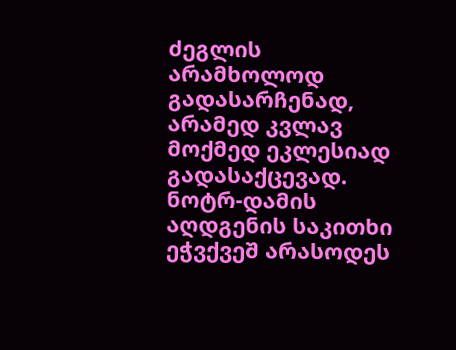ძეგლის არამხოლოდ გადასარჩენად, არამედ კვლავ მოქმედ ეკლესიად გადასაქცევად.
ნოტრ-დამის აღდგენის საკითხი ეჭვქვეშ არასოდეს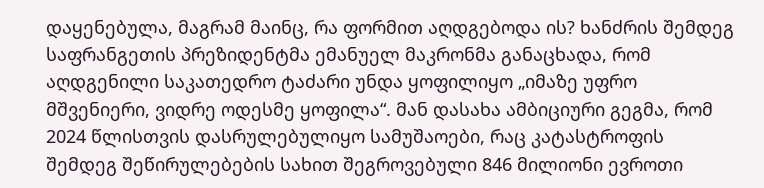დაყენებულა, მაგრამ მაინც, რა ფორმით აღდგებოდა ის? ხანძრის შემდეგ საფრანგეთის პრეზიდენტმა ემანუელ მაკრონმა განაცხადა, რომ აღდგენილი საკათედრო ტაძარი უნდა ყოფილიყო „იმაზე უფრო მშვენიერი, ვიდრე ოდესმე ყოფილა“. მან დასახა ამბიციური გეგმა, რომ 2024 წლისთვის დასრულებულიყო სამუშაოები, რაც კატასტროფის შემდეგ შეწირულებების სახით შეგროვებული 846 მილიონი ევროთი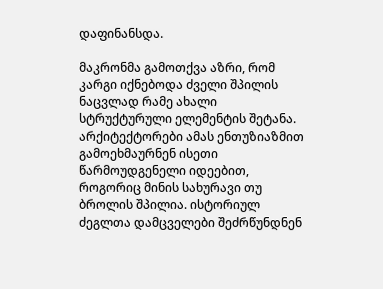დაფინანსდა.

მაკრონმა გამოთქვა აზრი, რომ კარგი იქნებოდა ძველი შპილის ნაცვლად რამე ახალი სტრუქტურული ელემენტის შეტანა. არქიტექტორები ამას ენთუზიაზმით გამოეხმაურნენ ისეთი წარმოუდგენელი იდეებით, როგორიც მინის სახურავი თუ ბროლის შპილია. ისტორიულ ძეგლთა დამცველები შეძრწუნდნენ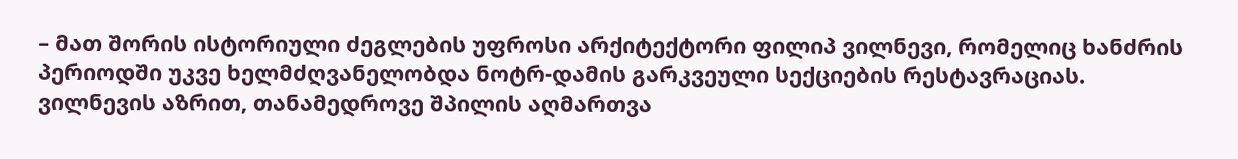– მათ შორის ისტორიული ძეგლების უფროსი არქიტექტორი ფილიპ ვილნევი, რომელიც ხანძრის პერიოდში უკვე ხელმძღვანელობდა ნოტრ-დამის გარკვეული სექციების რესტავრაციას. ვილნევის აზრით, თანამედროვე შპილის აღმართვა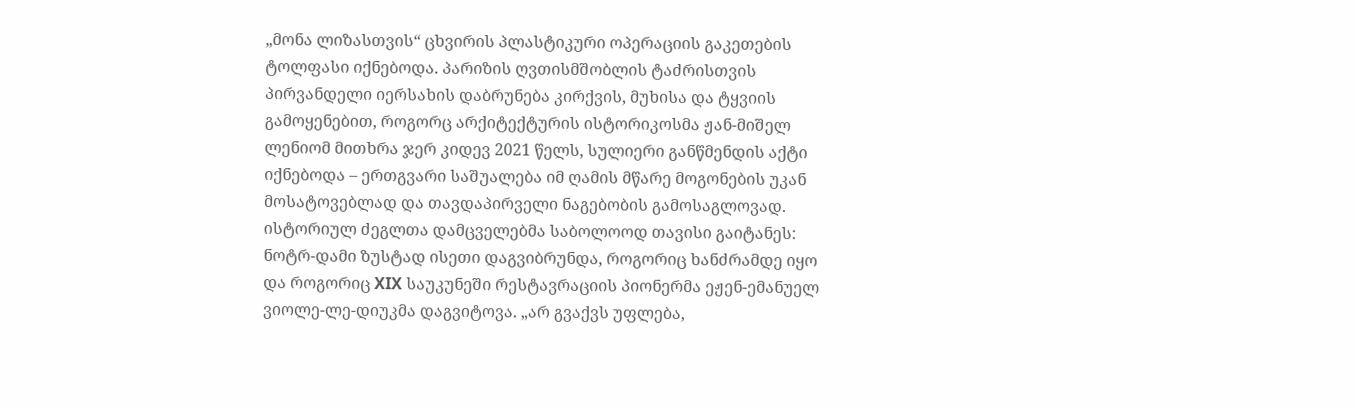„მონა ლიზასთვის“ ცხვირის პლასტიკური ოპერაციის გაკეთების ტოლფასი იქნებოდა. პარიზის ღვთისმშობლის ტაძრისთვის პირვანდელი იერსახის დაბრუნება კირქვის, მუხისა და ტყვიის გამოყენებით, როგორც არქიტექტურის ისტორიკოსმა ჟან-მიშელ ლენიომ მითხრა ჯერ კიდევ 2021 წელს, სულიერი განწმენდის აქტი იქნებოდა – ერთგვარი საშუალება იმ ღამის მწარე მოგონების უკან მოსატოვებლად და თავდაპირველი ნაგებობის გამოსაგლოვად.
ისტორიულ ძეგლთა დამცველებმა საბოლოოდ თავისი გაიტანეს: ნოტრ-დამი ზუსტად ისეთი დაგვიბრუნდა, როგორიც ხანძრამდე იყო და როგორიც XIX საუკუნეში რესტავრაციის პიონერმა ეჟენ-ემანუელ ვიოლე-ლე-დიუკმა დაგვიტოვა. „არ გვაქვს უფლება,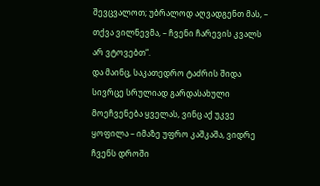შევცვალოთ; უბრალოდ აღვადგენთ მას, – თქვა ვილნევმა, – ჩვენი ჩარევის კვალს არ ვტოვებთ“.
და მაინც, საკათედრო ტაძრის შიდა სივრცე სრულიად გარდასახული მოეჩვენება ყველას, ვინც აქ უკვე ყოფილა – იმაზე უფრო კაშკაშა, ვიდრე ჩვენს დროში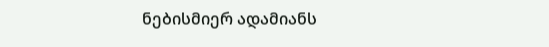ნებისმიერ ადამიანს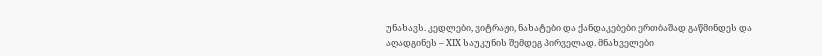უნახავს. კედლები, ვიტრაჟი, ნახატები და ქანდაკებები ერთბაშად გაწმინდეს და აღადგინეს – XIX საუკუნის შემდეგ პირველად. მნახველები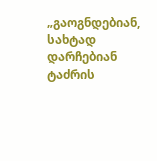„გაოგნდებიან, სახტად დარჩებიან ტაძრის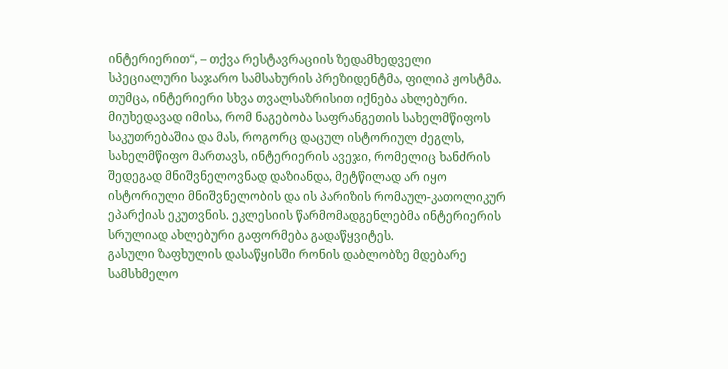ინტერიერით“, – თქვა რესტავრაციის ზედამხედველი სპეციალური საჯარო სამსახურის პრეზიდენტმა, ფილიპ ჟოსტმა.
თუმცა, ინტერიერი სხვა თვალსაზრისით იქნება ახლებური. მიუხედავად იმისა, რომ ნაგებობა საფრანგეთის სახელმწიფოს საკუთრებაშია და მას, როგორც დაცულ ისტორიულ ძეგლს, სახელმწიფო მართავს, ინტერიერის ავეჯი, რომელიც ხანძრის შედეგად მნიშვნელოვნად დაზიანდა, მეტწილად არ იყო ისტორიული მნიშვნელობის და ის პარიზის რომაულ-კათოლიკურ ეპარქიას ეკუთვნის. ეკლესიის წარმომადგენლებმა ინტერიერის სრულიად ახლებური გაფორმება გადაწყვიტეს.
გასული ზაფხულის დასაწყისში რონის დაბლობზე მდებარე სამსხმელო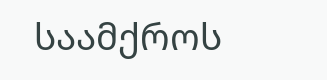საამქროს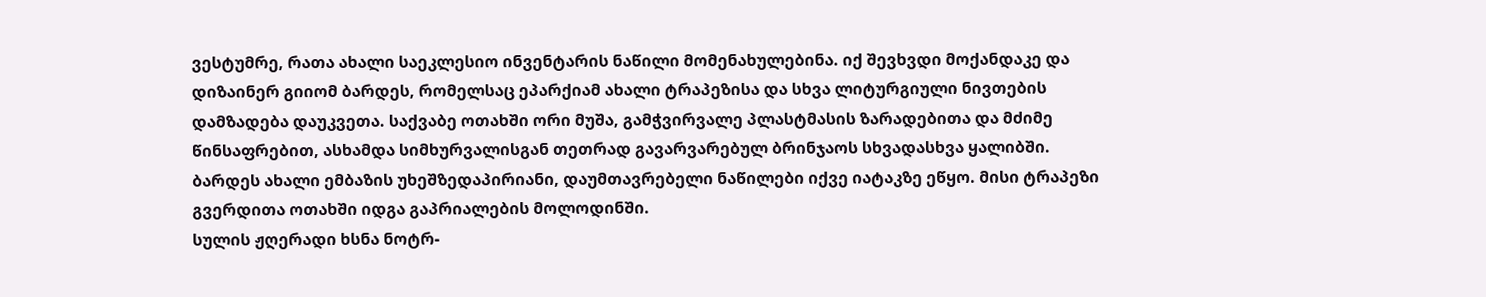ვესტუმრე, რათა ახალი საეკლესიო ინვენტარის ნაწილი მომენახულებინა. იქ შევხვდი მოქანდაკე და დიზაინერ გიიომ ბარდეს, რომელსაც ეპარქიამ ახალი ტრაპეზისა და სხვა ლიტურგიული ნივთების დამზადება დაუკვეთა. საქვაბე ოთახში ორი მუშა, გამჭვირვალე პლასტმასის ზარადებითა და მძიმე წინსაფრებით, ასხამდა სიმხურვალისგან თეთრად გავარვარებულ ბრინჯაოს სხვადასხვა ყალიბში. ბარდეს ახალი ემბაზის უხეშზედაპირიანი, დაუმთავრებელი ნაწილები იქვე იატაკზე ეწყო. მისი ტრაპეზი გვერდითა ოთახში იდგა გაპრიალების მოლოდინში.
სულის ჟღერადი ხსნა ნოტრ-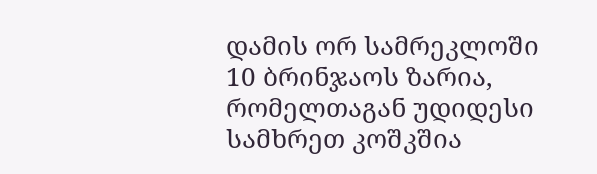დამის ორ სამრეკლოში 10 ბრინჯაოს ზარია, რომელთაგან უდიდესი სამხრეთ კოშკშია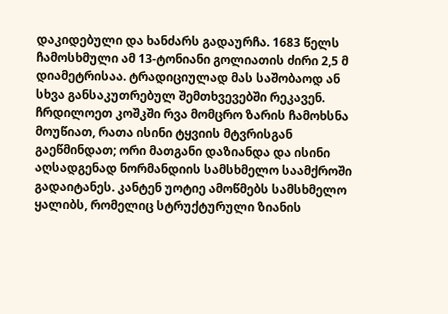დაკიდებული და ხანძარს გადაურჩა. 1683 წელს ჩამოსხმული ამ 13-ტონიანი გოლიათის ძირი 2,5 მ დიამეტრისაა. ტრადიციულად მას საშობაოდ ან სხვა განსაკუთრებულ შემთხვევებში რეკავენ.
ჩრდილოეთ კოშკში რვა მომცრო ზარის ჩამოხსნა მოუწიათ, რათა ისინი ტყვიის მტვრისგან გაეწმინდათ; ორი მათგანი დაზიანდა და ისინი აღსადგენად ნორმანდიის სამსხმელო საამქროში გადაიტანეს. კანტენ უოტიე ამოწმებს სამსხმელო ყალიბს, რომელიც სტრუქტურული ზიანის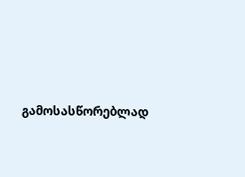გამოსასწორებლად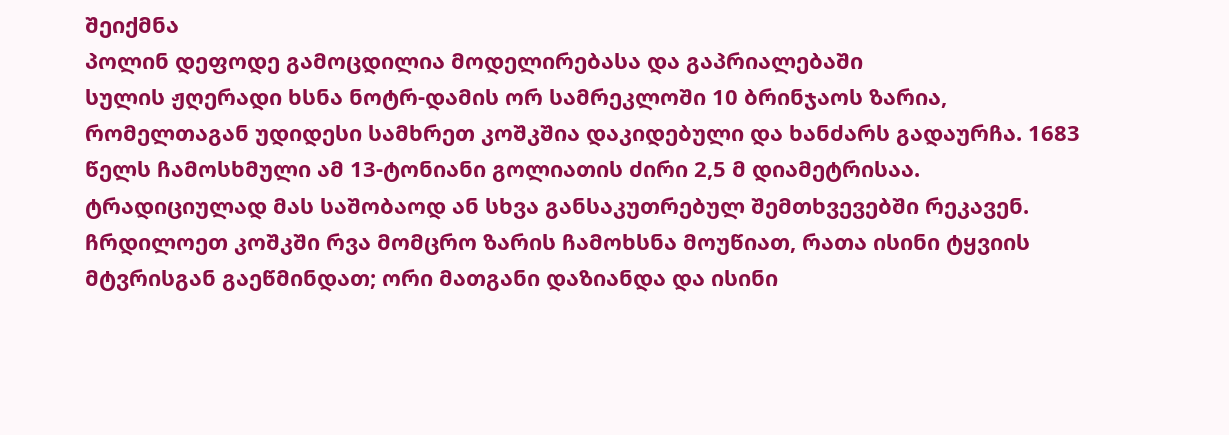შეიქმნა
პოლინ დეფოდე გამოცდილია მოდელირებასა და გაპრიალებაში
სულის ჟღერადი ხსნა ნოტრ-დამის ორ სამრეკლოში 10 ბრინჯაოს ზარია, რომელთაგან უდიდესი სამხრეთ კოშკშია დაკიდებული და ხანძარს გადაურჩა. 1683 წელს ჩამოსხმული ამ 13-ტონიანი გოლიათის ძირი 2,5 მ დიამეტრისაა. ტრადიციულად მას საშობაოდ ან სხვა განსაკუთრებულ შემთხვევებში რეკავენ.
ჩრდილოეთ კოშკში რვა მომცრო ზარის ჩამოხსნა მოუწიათ, რათა ისინი ტყვიის მტვრისგან გაეწმინდათ; ორი მათგანი დაზიანდა და ისინი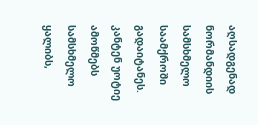აღსადგენად ნორმანდიის სამსხმელო საამქროში გადაიტანეს. კანტენ უოტიე ამოწმებს სამსხმელო ყალიბს,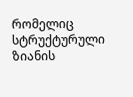რომელიც სტრუქტურული ზიანის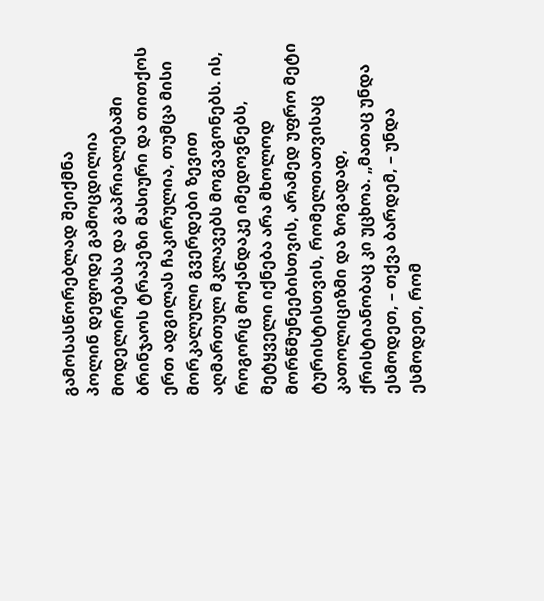გამოსასწორებლად შეიქმნა
პოლინ დეფოდე გამოცდილია მოდელირებასა და გაპრიალებაში
ბრინჯაოს ტრაპეზი მასიური და თითქოს ერთ ადგილას ჩაკირულია, თუმცა მისი მორკალული გვერდები ზევით აღმართულ მკლავებს მოგვაგონებს. ის, როგორც მოქანდაკე იმედოვნებს, მეტყველი იქნება არა მხოლოდ მორწმუნეებისთვის, არამედ უფრო მეტი ტურისტისთვის, რომელთათვისაც კათოლიციზმი და ზოგადად, ქრისტიანობაც კი უცხოა. „მათაც უნდა ესმოდეთ, – თქვა ბარდემ, – უნდა ესმოდეთ, რომ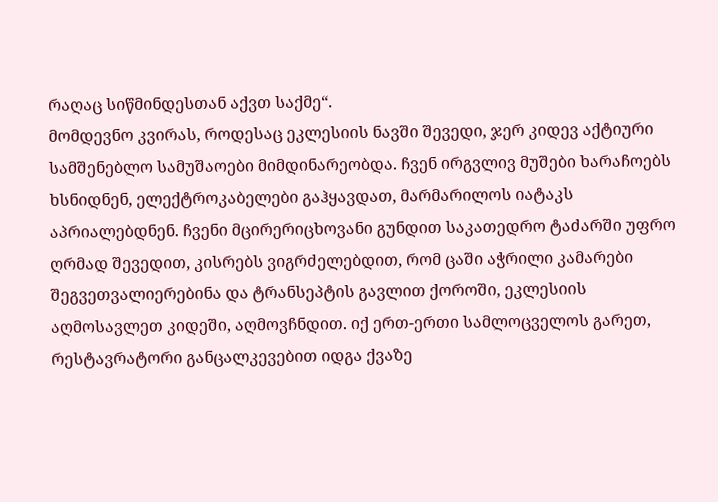რაღაც სიწმინდესთან აქვთ საქმე“.
მომდევნო კვირას, როდესაც ეკლესიის ნავში შევედი, ჯერ კიდევ აქტიური სამშენებლო სამუშაოები მიმდინარეობდა. ჩვენ ირგვლივ მუშები ხარაჩოებს ხსნიდნენ, ელექტროკაბელები გაჰყავდათ, მარმარილოს იატაკს აპრიალებდნენ. ჩვენი მცირერიცხოვანი გუნდით საკათედრო ტაძარში უფრო ღრმად შევედით, კისრებს ვიგრძელებდით, რომ ცაში აჭრილი კამარები შეგვეთვალიერებინა და ტრანსეპტის გავლით ქოროში, ეკლესიის აღმოსავლეთ კიდეში, აღმოვჩნდით. იქ ერთ-ერთი სამლოცველოს გარეთ, რესტავრატორი განცალკევებით იდგა ქვაზე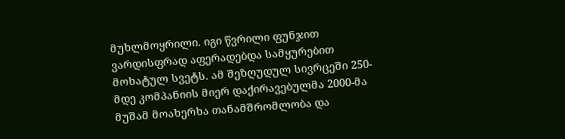მუხლმოყრილი. იგი წვრილი ფუნჯით ვარდისფრად აფერადებდა სამყურებით მოხატულ სვეტს. ამ შეზღუდულ სივრცეში 250-მდე კომპანიის მიერ დაქირავებულმა 2000-მა მუშამ მოახერხა თანამშრომლობა და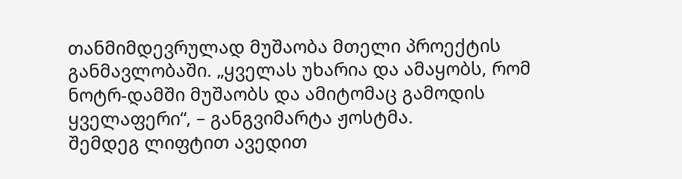თანმიმდევრულად მუშაობა მთელი პროექტის განმავლობაში. „ყველას უხარია და ამაყობს, რომ ნოტრ-დამში მუშაობს და ამიტომაც გამოდის ყველაფერი“, – განგვიმარტა ჟოსტმა.
შემდეგ ლიფტით ავედით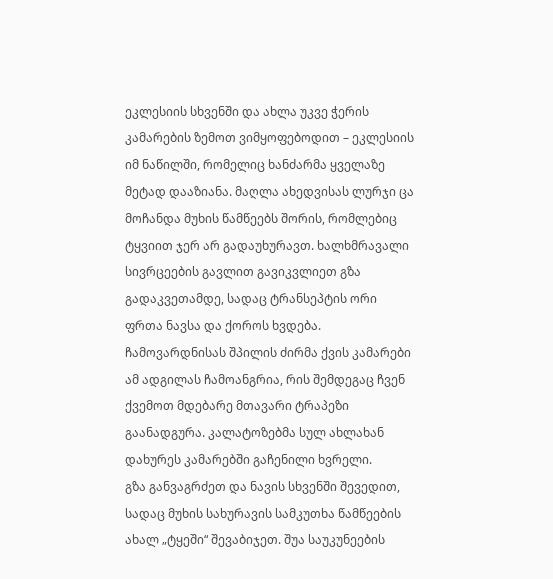ეკლესიის სხვენში და ახლა უკვე ჭერის კამარების ზემოთ ვიმყოფებოდით – ეკლესიის იმ ნაწილში, რომელიც ხანძარმა ყველაზე მეტად დააზიანა. მაღლა ახედვისას ლურჯი ცა მოჩანდა მუხის წამწეებს შორის, რომლებიც ტყვიით ჯერ არ გადაუხურავთ. ხალხმრავალი სივრცეების გავლით გავიკვლიეთ გზა გადაკვეთამდე, სადაც ტრანსეპტის ორი ფრთა ნავსა და ქოროს ხვდება. ჩამოვარდნისას შპილის ძირმა ქვის კამარები ამ ადგილას ჩამოანგრია, რის შემდეგაც ჩვენ ქვემოთ მდებარე მთავარი ტრაპეზი გაანადგურა. კალატოზებმა სულ ახლახან დახურეს კამარებში გაჩენილი ხვრელი.
გზა განვაგრძეთ და ნავის სხვენში შევედით, სადაც მუხის სახურავის სამკუთხა წამწეების ახალ „ტყეში“ შევაბიჯეთ. შუა საუკუნეების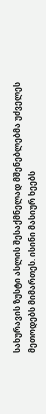სახურავის ზუსტი ასლის შესაქმნელად მშენებლებმა უძველეს მეთოდებს მიმართეს. ისინი მასიურ ხეებს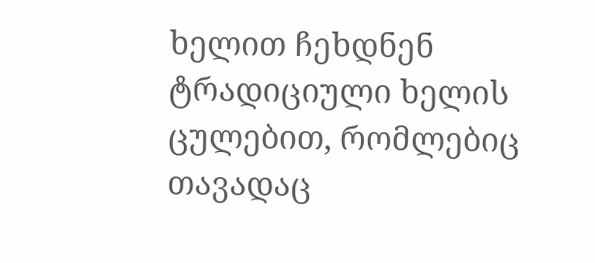ხელით ჩეხდნენ ტრადიციული ხელის ცულებით, რომლებიც თავადაც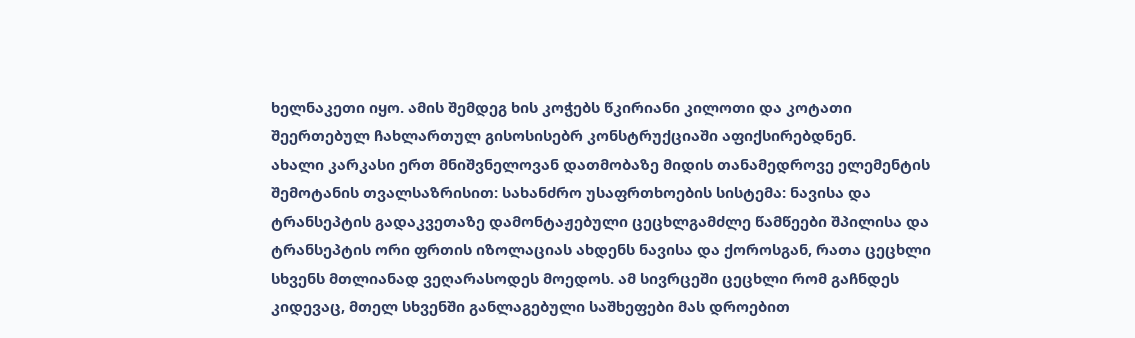ხელნაკეთი იყო. ამის შემდეგ ხის კოჭებს წკირიანი კილოთი და კოტათი შეერთებულ ჩახლართულ გისოსისებრ კონსტრუქციაში აფიქსირებდნენ.
ახალი კარკასი ერთ მნიშვნელოვან დათმობაზე მიდის თანამედროვე ელემენტის შემოტანის თვალსაზრისით: სახანძრო უსაფრთხოების სისტემა: ნავისა და ტრანსეპტის გადაკვეთაზე დამონტაჟებული ცეცხლგამძლე წამწეები შპილისა და ტრანსეპტის ორი ფრთის იზოლაციას ახდენს ნავისა და ქოროსგან, რათა ცეცხლი სხვენს მთლიანად ვეღარასოდეს მოედოს. ამ სივრცეში ცეცხლი რომ გაჩნდეს კიდევაც, მთელ სხვენში განლაგებული საშხეფები მას დროებით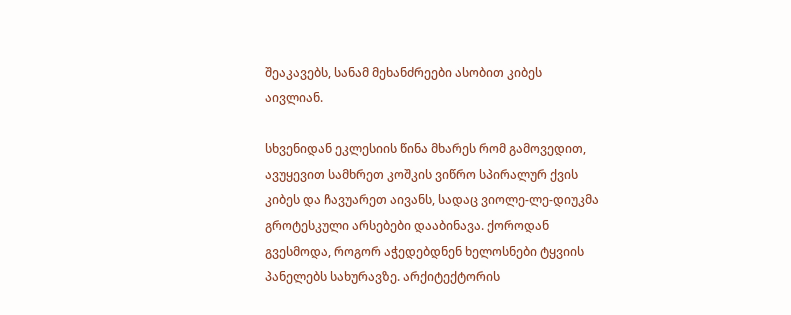შეაკავებს, სანამ მეხანძრეები ასობით კიბეს აივლიან.

სხვენიდან ეკლესიის წინა მხარეს რომ გამოვედით, ავუყევით სამხრეთ კოშკის ვიწრო სპირალურ ქვის კიბეს და ჩავუარეთ აივანს, სადაც ვიოლე-ლე-დიუკმა გროტესკული არსებები დააბინავა. ქოროდან გვესმოდა, როგორ აჭედებდნენ ხელოსნები ტყვიის პანელებს სახურავზე. არქიტექტორის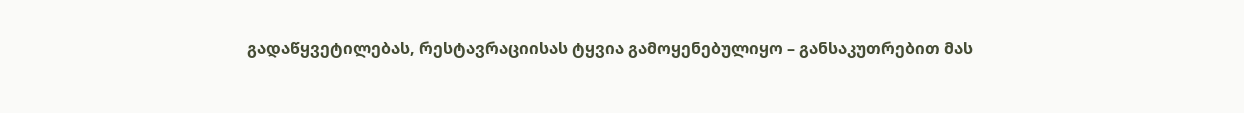გადაწყვეტილებას, რესტავრაციისას ტყვია გამოყენებულიყო – განსაკუთრებით მას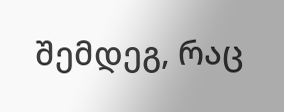შემდეგ, რაც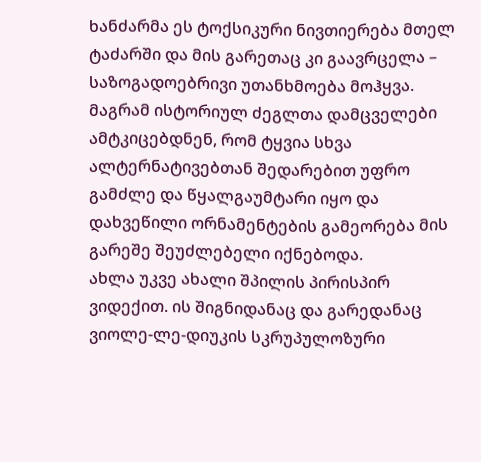ხანძარმა ეს ტოქსიკური ნივთიერება მთელ ტაძარში და მის გარეთაც კი გაავრცელა – საზოგადოებრივი უთანხმოება მოჰყვა. მაგრამ ისტორიულ ძეგლთა დამცველები ამტკიცებდნენ, რომ ტყვია სხვა ალტერნატივებთან შედარებით უფრო გამძლე და წყალგაუმტარი იყო და დახვეწილი ორნამენტების გამეორება მის გარეშე შეუძლებელი იქნებოდა.
ახლა უკვე ახალი შპილის პირისპირ ვიდექით. ის შიგნიდანაც და გარედანაც ვიოლე-ლე-დიუკის სკრუპულოზური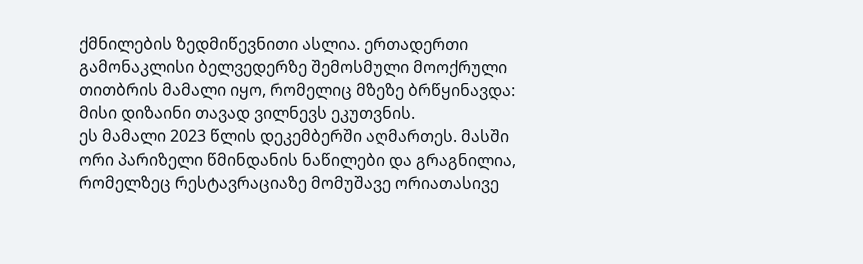ქმნილების ზედმიწევნითი ასლია. ერთადერთი გამონაკლისი ბელვედერზე შემოსმული მოოქრული თითბრის მამალი იყო, რომელიც მზეზე ბრწყინავდა: მისი დიზაინი თავად ვილნევს ეკუთვნის.
ეს მამალი 2023 წლის დეკემბერში აღმართეს. მასში ორი პარიზელი წმინდანის ნაწილები და გრაგნილია, რომელზეც რესტავრაციაზე მომუშავე ორიათასივე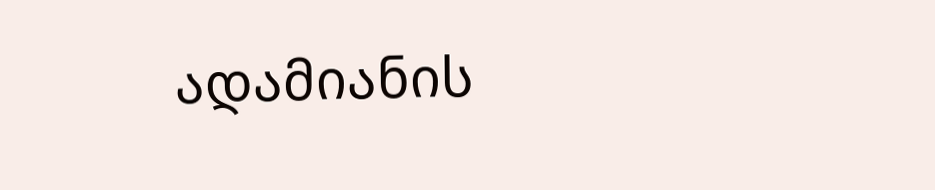ადამიანის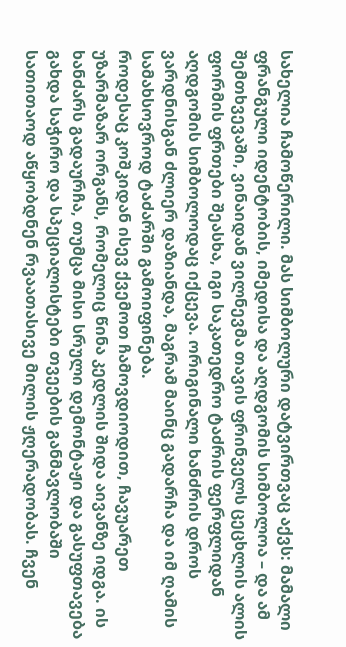სახელია ჩამოწერილი. მას სიმბოლური დატვირთვაც აქვს: მამალი ფრანგული იდენტობის, იმედისა და აღდგომის სიმბოლოა – და ამ შემთხვევაში, ვინაიდან ვილნევმა თავის ფრინველს ცეცხლის ალის ფორმის ფრთები შეასხა, იგი საკათედრო ტაძრის ფერფლიდან აღდგომის სიმბოლოდაც იქცევა. ორიგინალი ხანძრის დროს ვარდნისგან ძლიერ დაზიანდა, მაგრამ მაინც გადარჩა და იმ ღამის სამახსოვროდ ტაძარში გამოიფინება.
როდესაც კოშკიდან ისევ ქვემოთ ჩამოვდიოდით, ჩავუარეთ უზარმაზარ ორგანს, რომელიც წინა კედლის შიდა აივანზე იდგა. ის ხანძარს გადაურჩა, თუმცა მისი სრული დემონტაჟი და გასუფთავება გახდა საჭირო და სპეციალისტები თვეების განმავლობაში სათითაოდ აწყობდნენ რვაათასივე მილის ჟღერადობას. ჩვენ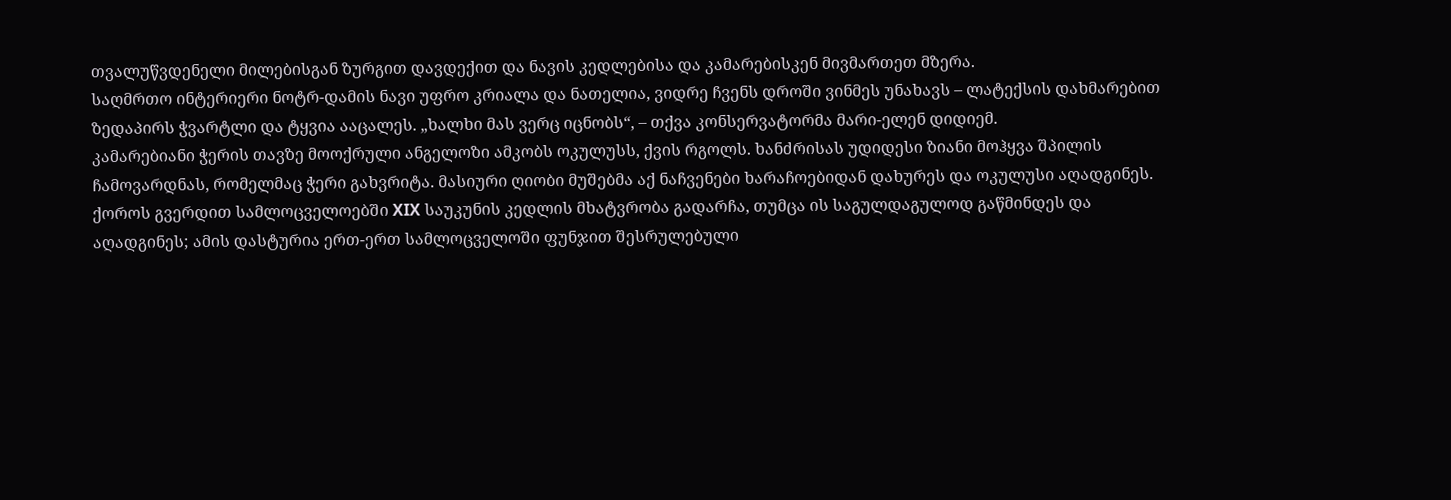თვალუწვდენელი მილებისგან ზურგით დავდექით და ნავის კედლებისა და კამარებისკენ მივმართეთ მზერა.
საღმრთო ინტერიერი ნოტრ-დამის ნავი უფრო კრიალა და ნათელია, ვიდრე ჩვენს დროში ვინმეს უნახავს – ლატექსის დახმარებით ზედაპირს ჭვარტლი და ტყვია ააცალეს. „ხალხი მას ვერც იცნობს“, – თქვა კონსერვატორმა მარი-ელენ დიდიემ.
კამარებიანი ჭერის თავზე მოოქრული ანგელოზი ამკობს ოკულუსს, ქვის რგოლს. ხანძრისას უდიდესი ზიანი მოჰყვა შპილის ჩამოვარდნას, რომელმაც ჭერი გახვრიტა. მასიური ღიობი მუშებმა აქ ნაჩვენები ხარაჩოებიდან დახურეს და ოკულუსი აღადგინეს.
ქოროს გვერდით სამლოცველოებში XIX საუკუნის კედლის მხატვრობა გადარჩა, თუმცა ის საგულდაგულოდ გაწმინდეს და აღადგინეს; ამის დასტურია ერთ-ერთ სამლოცველოში ფუნჯით შესრულებული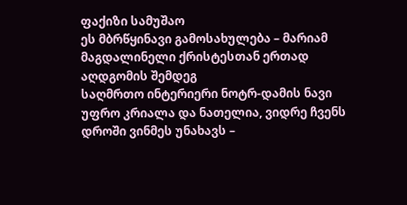ფაქიზი სამუშაო
ეს მბრწყინავი გამოსახულება – მარიამ მაგდალინელი ქრისტესთან ერთად აღდგომის შემდეგ
საღმრთო ინტერიერი ნოტრ-დამის ნავი უფრო კრიალა და ნათელია, ვიდრე ჩვენს დროში ვინმეს უნახავს –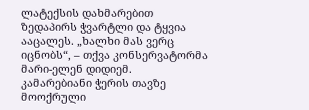ლატექსის დახმარებით ზედაპირს ჭვარტლი და ტყვია ააცალეს. „ხალხი მას ვერც იცნობს“, – თქვა კონსერვატორმა მარი-ელენ დიდიემ.
კამარებიანი ჭერის თავზე მოოქრული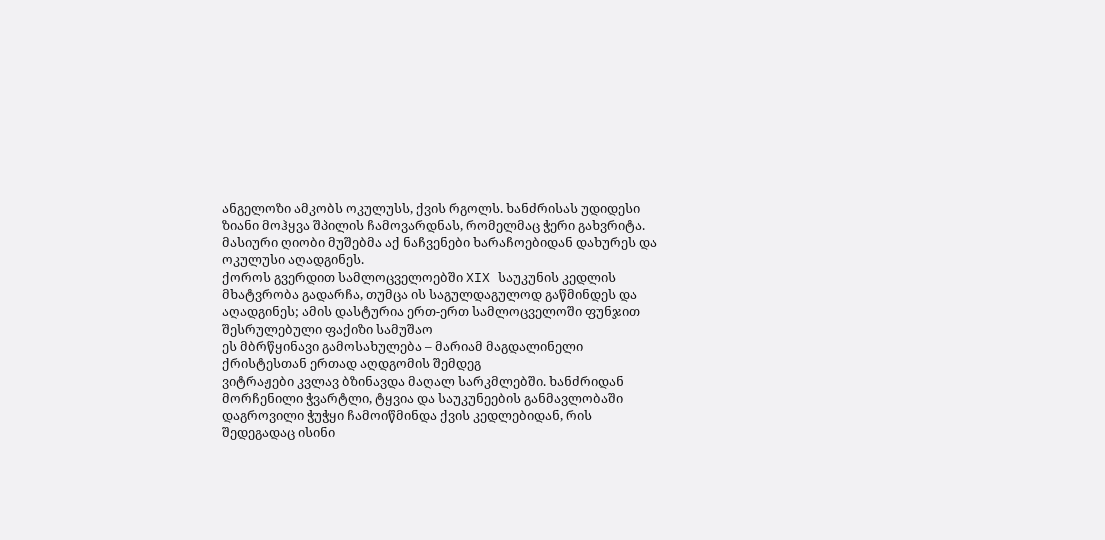ანგელოზი ამკობს ოკულუსს, ქვის რგოლს. ხანძრისას უდიდესი ზიანი მოჰყვა შპილის ჩამოვარდნას, რომელმაც ჭერი გახვრიტა. მასიური ღიობი მუშებმა აქ ნაჩვენები ხარაჩოებიდან დახურეს და ოკულუსი აღადგინეს.
ქოროს გვერდით სამლოცველოებში XIX საუკუნის კედლის მხატვრობა გადარჩა, თუმცა ის საგულდაგულოდ გაწმინდეს და აღადგინეს; ამის დასტურია ერთ-ერთ სამლოცველოში ფუნჯით შესრულებული ფაქიზი სამუშაო
ეს მბრწყინავი გამოსახულება – მარიამ მაგდალინელი ქრისტესთან ერთად აღდგომის შემდეგ
ვიტრაჟები კვლავ ბზინავდა მაღალ სარკმლებში. ხანძრიდან მორჩენილი ჭვარტლი, ტყვია და საუკუნეების განმავლობაში დაგროვილი ჭუჭყი ჩამოიწმინდა ქვის კედლებიდან, რის შედეგადაც ისინი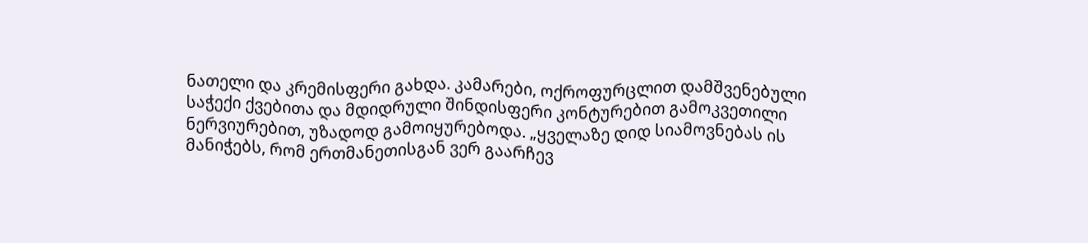ნათელი და კრემისფერი გახდა. კამარები, ოქროფურცლით დამშვენებული საჭექი ქვებითა და მდიდრული შინდისფერი კონტურებით გამოკვეთილი ნერვიურებით, უზადოდ გამოიყურებოდა. „ყველაზე დიდ სიამოვნებას ის მანიჭებს, რომ ერთმანეთისგან ვერ გაარჩევ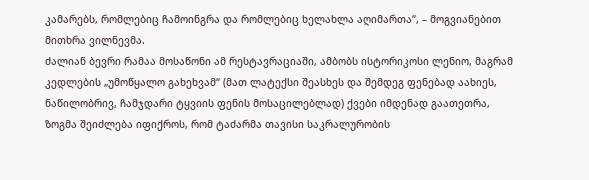კამარებს, რომლებიც ჩამოინგრა და რომლებიც ხელახლა აღიმართა“, – მოგვიანებით მითხრა ვილნევმა.
ძალიან ბევრი რამაა მოსაწონი ამ რესტავრაციაში, ამბობს ისტორიკოსი ლენიო, მაგრამ კედლების „უმოწყალო გახეხვამ“ (მათ ლატექსი შეასხეს და შემდეგ ფენებად აახიეს, ნაწილობრივ, ჩამჯდარი ტყვიის ფენის მოსაცილებლად) ქვები იმდენად გაათეთრა, ზოგმა შეიძლება იფიქროს, რომ ტაძარმა თავისი საკრალურობის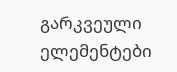გარკვეული ელემენტები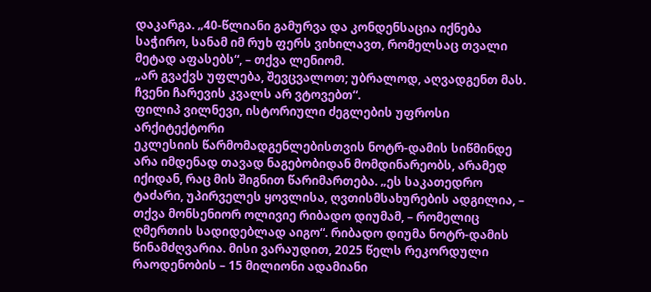დაკარგა. „40-წლიანი გამურვა და კონდენსაცია იქნება საჭირო, სანამ იმ რუხ ფერს ვიხილავთ, რომელსაც თვალი მეტად აფასებს“, – თქვა ლენიომ.
„არ გვაქვს უფლება, შევცვალოთ; უბრალოდ, აღვადგენთ მას. ჩვენი ჩარევის კვალს არ ვტოვებთ“.
ფილიპ ვილნევი, ისტორიული ძეგლების უფროსი არქიტექტორი
ეკლესიის წარმომადგენლებისთვის ნოტრ-დამის სიწმინდე არა იმდენად თავად ნაგებობიდან მომდინარეობს, არამედ იქიდან, რაც მის შიგნით წარიმართება. „ეს საკათედრო ტაძარი, უპირველეს ყოვლისა, ღვთისმსახურების ადგილია, – თქვა მონსენიორ ოლივიე რიბადო დიუმამ, – რომელიც ღმერთის სადიდებლად აიგო“. რიბადო დიუმა ნოტრ-დამის წინამძღვარია. მისი ვარაუდით, 2025 წელს რეკორდული რაოდენობის – 15 მილიონი ადამიანი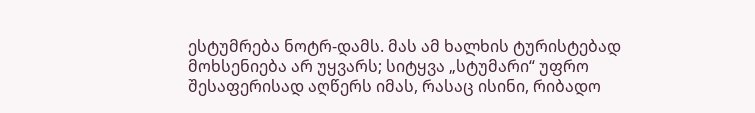ესტუმრება ნოტრ-დამს. მას ამ ხალხის ტურისტებად მოხსენიება არ უყვარს; სიტყვა „სტუმარი“ უფრო შესაფერისად აღწერს იმას, რასაც ისინი, რიბადო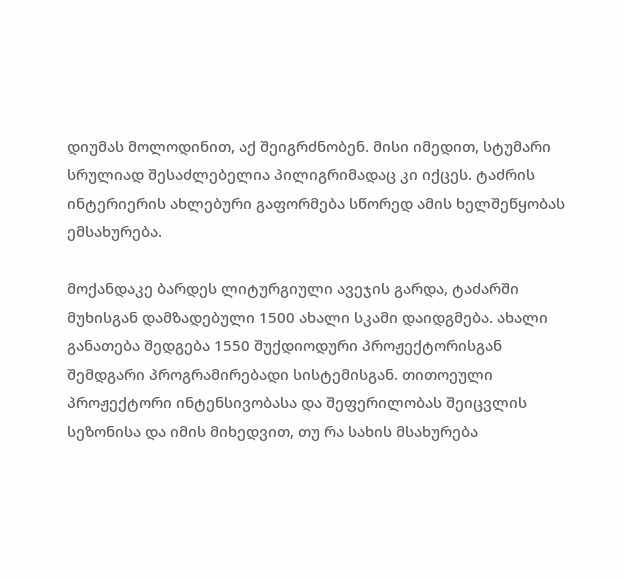დიუმას მოლოდინით, აქ შეიგრძნობენ. მისი იმედით, სტუმარი სრულიად შესაძლებელია პილიგრიმადაც კი იქცეს. ტაძრის ინტერიერის ახლებური გაფორმება სწორედ ამის ხელშეწყობას ემსახურება.

მოქანდაკე ბარდეს ლიტურგიული ავეჯის გარდა, ტაძარში მუხისგან დამზადებული 1500 ახალი სკამი დაიდგმება. ახალი განათება შედგება 1550 შუქდიოდური პროჟექტორისგან შემდგარი პროგრამირებადი სისტემისგან. თითოეული პროჟექტორი ინტენსივობასა და შეფერილობას შეიცვლის სეზონისა და იმის მიხედვით, თუ რა სახის მსახურება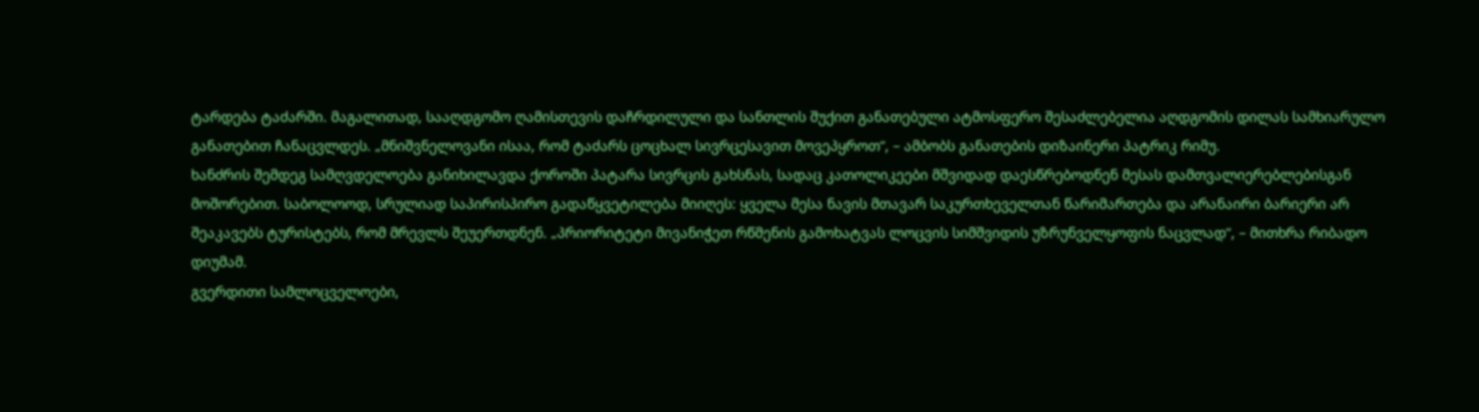ტარდება ტაძარში. მაგალითად, სააღდგომო ღამისთევის დაჩრდილული და სანთლის შუქით განათებული ატმოსფერო შესაძლებელია აღდგომის დილას სამხიარულო განათებით ჩანაცვლდეს. „მნიშვნელოვანი ისაა, რომ ტაძარს ცოცხალ სივრცესავით მოვეპყროთ“, – ამბობს განათების დიზაინერი პატრიკ რიმუ.
ხანძრის შემდეგ სამღვდელოება განიხილავდა ქოროში პატარა სივრცის გახსნას, სადაც კათოლიკეები მშვიდად დაესწრებოდნენ მესას დამთვალიერებლებისგან მოშორებით. საბოლოოდ, სრულიად საპირისპირო გადაწყვეტილება მიიღეს: ყველა მესა ნავის მთავარ საკურთხეველთან წარიმართება და არანაირი ბარიერი არ შეაკავებს ტურისტებს, რომ მრევლს შეუერთდნენ. „პრიორიტეტი მივანიჭეთ რწმენის გამოხატვას ლოცვის სიმშვიდის უზრუნველყოფის ნაცვლად“, – მითხრა რიბადო დიუმამ.
გვერდითი სამლოცველოები,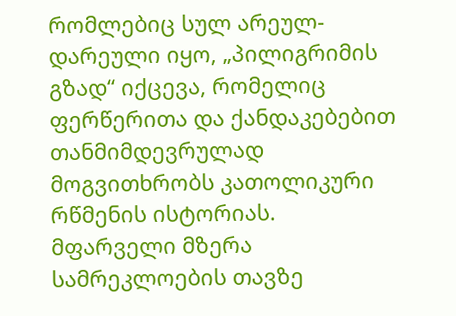რომლებიც სულ არეულ-დარეული იყო, „პილიგრიმის გზად“ იქცევა, რომელიც ფერწერითა და ქანდაკებებით თანმიმდევრულად მოგვითხრობს კათოლიკური რწმენის ისტორიას.
მფარველი მზერა სამრეკლოების თავზე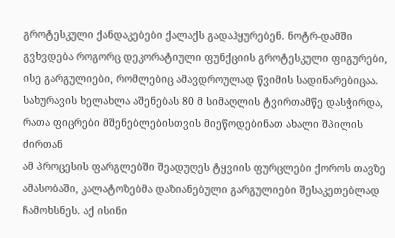გროტესკული ქანდაკებები ქალაქს გადაჰყურებენ. ნოტრ-დამში გვხვდება როგორც დეკორატიული ფუნქციის გროტესკული ფიგურები, ისე გარგულიები, რომლებიც ამავდროულად წვიმის სადინარებიცაა.
სახურავის ხელახლა აშენებას 80 მ სიმაღლის ტვირთამწე დასჭირდა, რათა ფიცრები მშენებლებისთვის მიეწოდებინათ ახალი შპილის ძირთან
ამ პროცესის ფარგლებში შეადუღეს ტყვიის ფურცლები ქოროს თავზე
ამასობაში, კალატოზებმა დაზიანებული გარგულიები შესაკეთებლად ჩამოხსნეს. აქ ისინი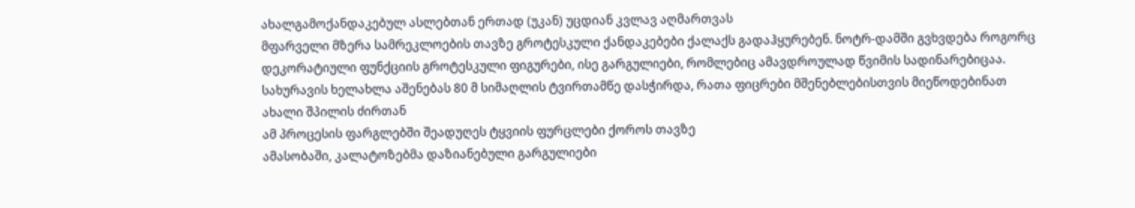ახალგამოქანდაკებულ ასლებთან ერთად (უკან) უცდიან კვლავ აღმართვას
მფარველი მზერა სამრეკლოების თავზე გროტესკული ქანდაკებები ქალაქს გადაჰყურებენ. ნოტრ-დამში გვხვდება როგორც დეკორატიული ფუნქციის გროტესკული ფიგურები, ისე გარგულიები, რომლებიც ამავდროულად წვიმის სადინარებიცაა.
სახურავის ხელახლა აშენებას 80 მ სიმაღლის ტვირთამწე დასჭირდა, რათა ფიცრები მშენებლებისთვის მიეწოდებინათ ახალი შპილის ძირთან
ამ პროცესის ფარგლებში შეადუღეს ტყვიის ფურცლები ქოროს თავზე
ამასობაში, კალატოზებმა დაზიანებული გარგულიები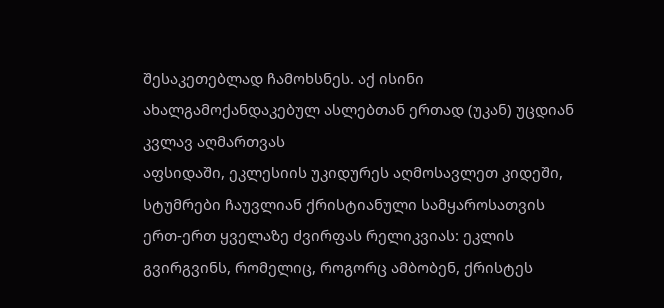შესაკეთებლად ჩამოხსნეს. აქ ისინი ახალგამოქანდაკებულ ასლებთან ერთად (უკან) უცდიან კვლავ აღმართვას
აფსიდაში, ეკლესიის უკიდურეს აღმოსავლეთ კიდეში, სტუმრები ჩაუვლიან ქრისტიანული სამყაროსათვის ერთ-ერთ ყველაზე ძვირფას რელიკვიას: ეკლის გვირგვინს, რომელიც, როგორც ამბობენ, ქრისტეს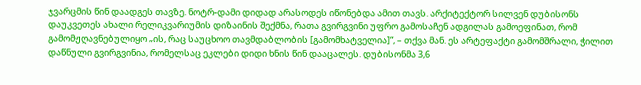ჯვარცმის წინ დაადგეს თავზე. ნოტრ-დამი დიდად არასოდეს იწონებდა ამით თავს. არქიტექტორ სილვენ დუბისონს დაუკვეთეს ახალი რელიკვარიუმის დიზაინის შექმნა, რათა გვირგვინი უფრო გამოსაჩენ ადგილას გამოეფინათ, რომ გამომჟღავნებულიყო „ის, რაც საუცხოო თავმდაბლობის [გამომხატველია]“, – თქვა მან. ეს არტეფაქტი გამომშრალი, ჭილით დაწნული გვირგვინია, რომელსაც ეკლები დიდი ხნის წინ დააცალეს. დუბისონმა 3,6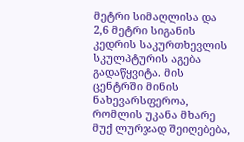მეტრი სიმაღლისა და 2,6 მეტრი სიგანის კედრის საკურთხევლის სკულპტურის აგება გადაწყვიტა. მის ცენტრში მინის ნახევარსფეროა, რომლის უკანა მხარე მუქ ლურჯად შეიღებება,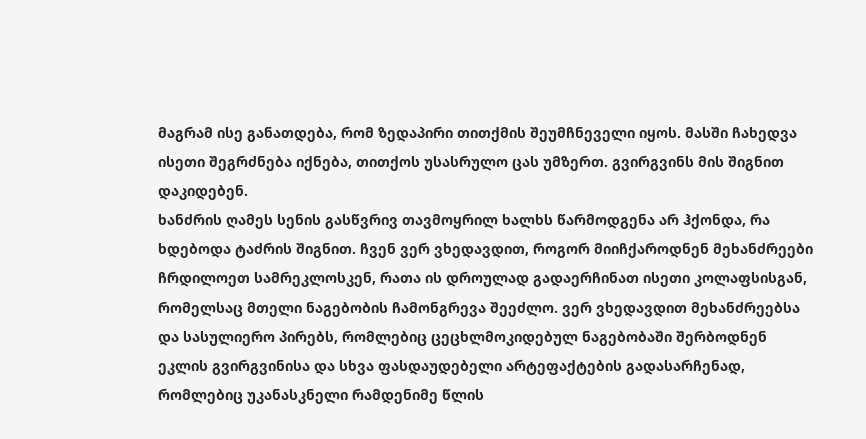მაგრამ ისე განათდება, რომ ზედაპირი თითქმის შეუმჩნეველი იყოს. მასში ჩახედვა ისეთი შეგრძნება იქნება, თითქოს უსასრულო ცას უმზერთ. გვირგვინს მის შიგნით დაკიდებენ.
ხანძრის ღამეს სენის გასწვრივ თავმოყრილ ხალხს წარმოდგენა არ ჰქონდა, რა ხდებოდა ტაძრის შიგნით. ჩვენ ვერ ვხედავდით, როგორ მიიჩქაროდნენ მეხანძრეები ჩრდილოეთ სამრეკლოსკენ, რათა ის დროულად გადაერჩინათ ისეთი კოლაფსისგან, რომელსაც მთელი ნაგებობის ჩამონგრევა შეეძლო. ვერ ვხედავდით მეხანძრეებსა და სასულიერო პირებს, რომლებიც ცეცხლმოკიდებულ ნაგებობაში შერბოდნენ ეკლის გვირგვინისა და სხვა ფასდაუდებელი არტეფაქტების გადასარჩენად, რომლებიც უკანასკნელი რამდენიმე წლის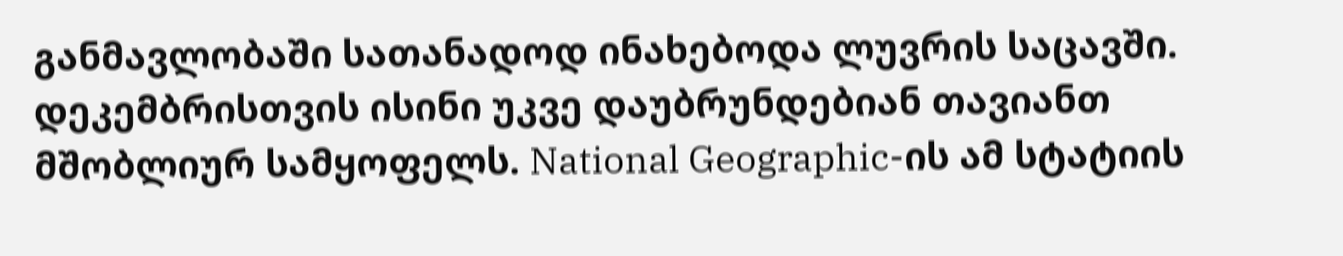განმავლობაში სათანადოდ ინახებოდა ლუვრის საცავში. დეკემბრისთვის ისინი უკვე დაუბრუნდებიან თავიანთ მშობლიურ სამყოფელს. National Geographic-ის ამ სტატიის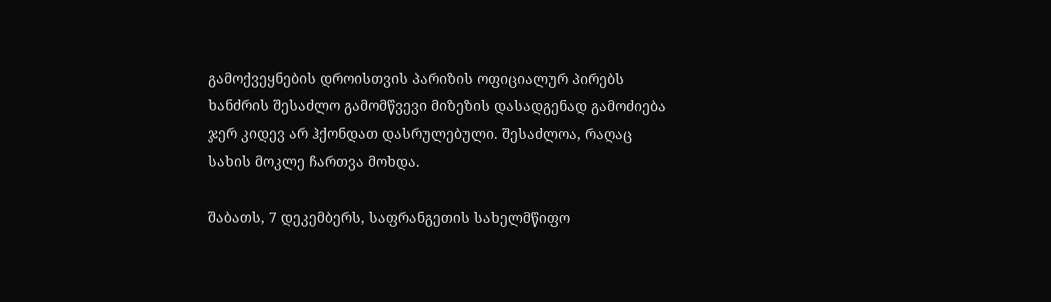გამოქვეყნების დროისთვის პარიზის ოფიციალურ პირებს ხანძრის შესაძლო გამომწვევი მიზეზის დასადგენად გამოძიება ჯერ კიდევ არ ჰქონდათ დასრულებული. შესაძლოა, რაღაც სახის მოკლე ჩართვა მოხდა.

შაბათს, 7 დეკემბერს, საფრანგეთის სახელმწიფო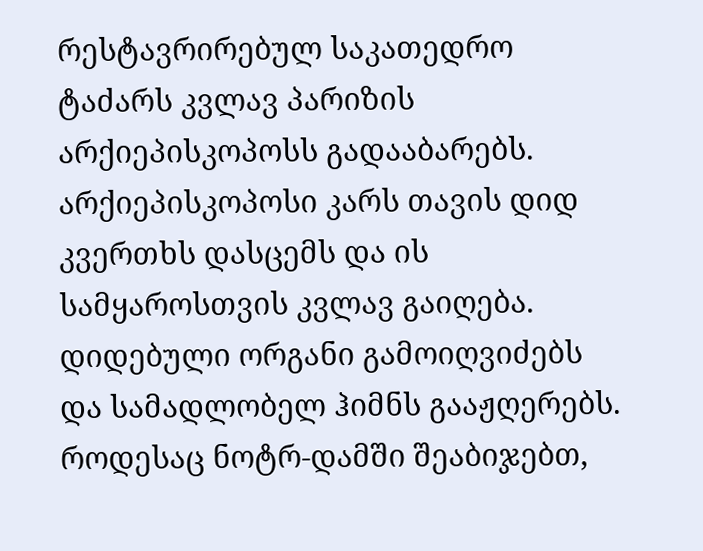რესტავრირებულ საკათედრო ტაძარს კვლავ პარიზის არქიეპისკოპოსს გადააბარებს. არქიეპისკოპოსი კარს თავის დიდ კვერთხს დასცემს და ის სამყაროსთვის კვლავ გაიღება. დიდებული ორგანი გამოიღვიძებს და სამადლობელ ჰიმნს გააჟღერებს.
როდესაც ნოტრ-დამში შეაბიჯებთ,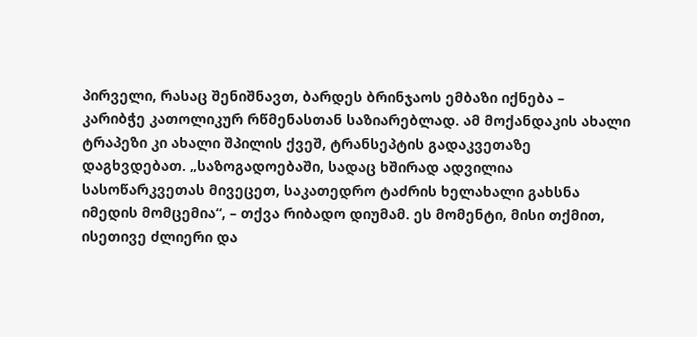პირველი, რასაც შენიშნავთ, ბარდეს ბრინჯაოს ემბაზი იქნება – კარიბჭე კათოლიკურ რწმენასთან საზიარებლად. ამ მოქანდაკის ახალი ტრაპეზი კი ახალი შპილის ქვეშ, ტრანსეპტის გადაკვეთაზე დაგხვდებათ. „საზოგადოებაში, სადაც ხშირად ადვილია სასოწარკვეთას მივეცეთ, საკათედრო ტაძრის ხელახალი გახსნა იმედის მომცემია“, – თქვა რიბადო დიუმამ. ეს მომენტი, მისი თქმით, ისეთივე ძლიერი და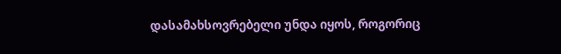დასამახსოვრებელი უნდა იყოს, როგორიც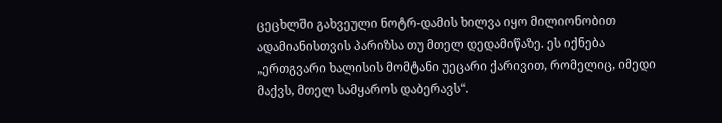ცეცხლში გახვეული ნოტრ-დამის ხილვა იყო მილიონობით ადამიანისთვის პარიზსა თუ მთელ დედამიწაზე. ეს იქნება „ერთგვარი ხალისის მომტანი უეცარი ქარივით, რომელიც, იმედი მაქვს, მთელ სამყაროს დაბერავს“.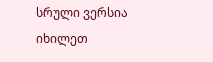სრული ვერსია იხილეთ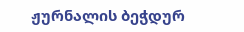ჟურნალის ბეჭდურ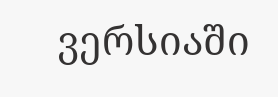ვერსიაში